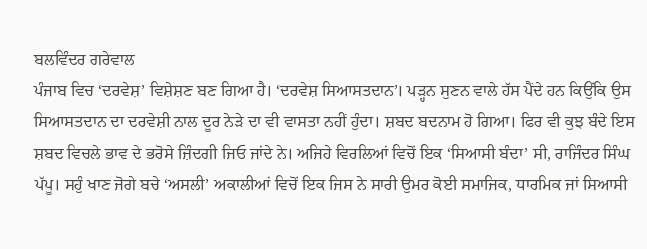ਬਲਵਿੰਦਰ ਗਰੇਵਾਲ
ਪੰਜਾਬ ਵਿਚ ‘ਦਰਵੇਸ਼’ ਵਿਸ਼ੇਸ਼ਣ ਬਣ ਗਿਆ ਹੈ। ‘ਦਰਵੇਸ਼ ਸਿਆਸਤਦਾਨ’। ਪੜ੍ਹਨ ਸੁਣਨ ਵਾਲੇ ਹੱਸ ਪੈਂਦੇ ਹਨ ਕਿਉਂਕਿ ਉਸ ਸਿਆਸਤਦਾਨ ਦਾ ਦਰਵੇਸ਼ੀ ਨਾਲ ਦੂਰ ਨੇੜੇ ਦਾ ਵੀ ਵਾਸਤਾ ਨਹੀਂ ਹੁੰਦਾ। ਸ਼ਬਦ ਬਦਨਾਮ ਹੋ ਗਿਆ। ਫਿਰ ਵੀ ਕੁਝ ਬੰਦੇ ਇਸ ਸ਼ਬਦ ਵਿਚਲੇ ਭਾਵ ਦੇ ਭਰੋਸੇ ਜ਼ਿੰਦਗੀ ਜਿਓ ਜਾਂਦੇ ਨੇ। ਅਜਿਹੇ ਵਿਰਲਿਆਂ ਵਿਚੋਂ ਇਕ ‘ਸਿਆਸੀ ਬੰਦਾ’ ਸੀ, ਰਾਜਿੰਦਰ ਸਿੰਘ ਪੱਪੂ। ਸਹੁੰ ਖਾਣ ਜੋਗੇ ਬਚੇ ‘ਅਸਲੀ’ ਅਕਾਲੀਆਂ ਵਿਚੋਂ ਇਕ ਜਿਸ ਨੇ ਸਾਰੀ ਉਮਰ ਕੋਈ ਸਮਾਜਿਕ, ਧਾਰਮਿਕ ਜਾਂ ਸਿਆਸੀ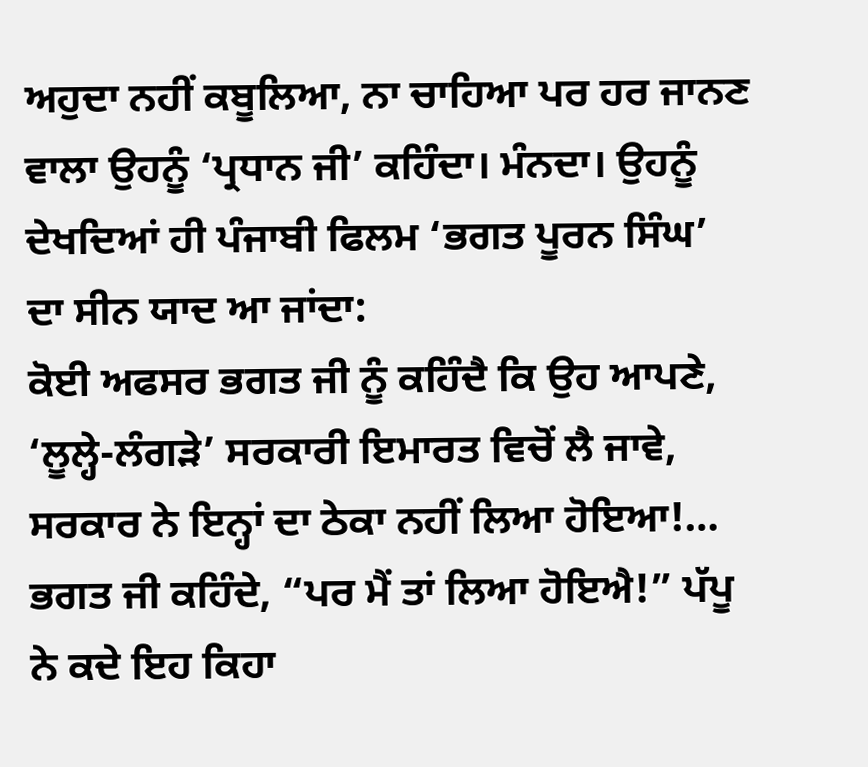ਅਹੁਦਾ ਨਹੀਂ ਕਬੂਲਿਆ, ਨਾ ਚਾਹਿਆ ਪਰ ਹਰ ਜਾਨਣ ਵਾਲਾ ਉਹਨੂੰ ‘ਪ੍ਰਧਾਨ ਜੀ’ ਕਹਿੰਦਾ। ਮੰਨਦਾ। ਉਹਨੂੰ ਦੇਖਦਿਆਂ ਹੀ ਪੰਜਾਬੀ ਫਿਲਮ ‘ਭਗਤ ਪੂਰਨ ਸਿੰਘ’ ਦਾ ਸੀਨ ਯਾਦ ਆ ਜਾਂਦਾ:
ਕੋਈ ਅਫਸਰ ਭਗਤ ਜੀ ਨੂੰ ਕਹਿੰਦੈ ਕਿ ਉਹ ਆਪਣੇ, ‘ਲੂਲ੍ਹੇ-ਲੰਗੜੇ’ ਸਰਕਾਰੀ ਇਮਾਰਤ ਵਿਚੋਂ ਲੈ ਜਾਵੇ, ਸਰਕਾਰ ਨੇ ਇਨ੍ਹਾਂ ਦਾ ਠੇਕਾ ਨਹੀਂ ਲਿਆ ਹੋਇਆ!… ਭਗਤ ਜੀ ਕਹਿੰਦੇ, “ਪਰ ਮੈਂ ਤਾਂ ਲਿਆ ਹੋਇਐ!” ਪੱਪੂ ਨੇ ਕਦੇ ਇਹ ਕਿਹਾ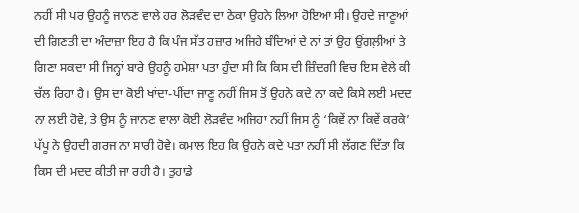ਨਹੀਂ ਸੀ ਪਰ ਉਹਨੂੰ ਜਾਨਣ ਵਾਲੇ ਹਰ ਲੋੜਵੰਦ ਦਾ ਠੇਕਾ ਉਹਨੇ ਲਿਆ ਹੋਇਆ ਸੀ। ਉਹਦੇ ਜਾਣੂਆਂ ਦੀ ਗਿਣਤੀ ਦਾ ਅੰਦਾਜ਼ਾ ਇਹ ਹੈ ਕਿ ਪੰਜ ਸੱਤ ਹਜ਼ਾਰ ਅਜਿਹੇ ਬੰਦਿਆਂ ਦੇ ਨਾਂ ਤਾਂ ਉਹ ਉਂਗਲ਼ੀਆਂ ਤੇ ਗਿਣਾ ਸਕਦਾ ਸੀ ਜਿਨ੍ਹਾਂ ਬਾਰੇ ਉਹਨੂੰ ਹਮੇਸ਼ਾ ਪਤਾ ਹੁੰਦਾ ਸੀ ਕਿ ਕਿਸ ਦੀ ਜ਼ਿੰਦਗੀ ਵਿਚ ਇਸ ਵੇਲੇ ਕੀ ਚੱਲ ਰਿਹਾ ਹੈ। ਉਸ ਦਾ ਕੋਈ ਖਾਂਦਾ-ਪੀਂਦਾ ਜਾਣੂ ਨਹੀਂ ਜਿਸ ਤੋਂ ਉਹਨੇ ਕਦੇ ਨਾ ਕਦੇ ਕਿਸੇ ਲਈ ਮਦਦ ਨਾ ਲਈ ਹੋਵੇ, ਤੇ ਉਸ ਨੂੰ ਜਾਨਣ ਵਾਲਾ ਕੋਈ ਲੋੜਵੰਦ ਅਜਿਹਾ ਨਹੀਂ ਜਿਸ ਨੂੰ ‘ਕਿਵੇਂ ਨਾ ਕਿਵੇਂ ਕਰਕੇ’ ਪੱਪੂ ਨੇ ਉਹਦੀ ਗਰਜ ਨਾ ਸਾਰੀ ਹੋਵੇ। ਕਮਾਲ ਇਹ ਕਿ ਉਹਨੇ ਕਦੇ ਪਤਾ ਨਹੀਂ ਸੀ ਲੱਗਣ ਦਿੱਤਾ ਕਿ ਕਿਸ ਦੀ ਮਦਦ ਕੀਤੀ ਜਾ ਰਹੀ ਹੈ। ਤੁਹਾਡੇ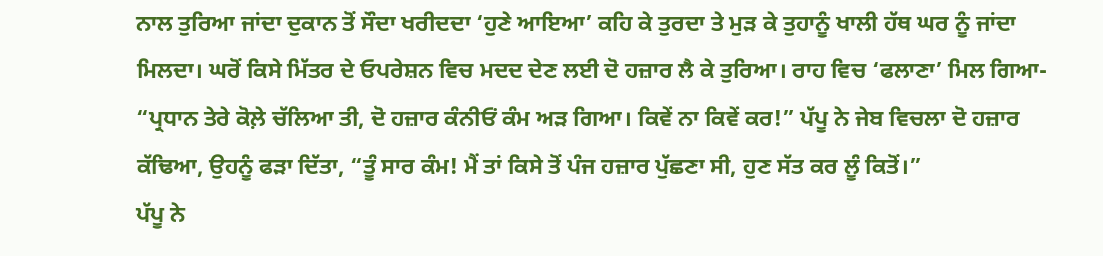ਨਾਲ ਤੁਰਿਆ ਜਾਂਦਾ ਦੁਕਾਨ ਤੋਂ ਸੌਦਾ ਖਰੀਦਦਾ ‘ਹੁਣੇ ਆਇਆ’ ਕਹਿ ਕੇ ਤੁਰਦਾ ਤੇ ਮੁੜ ਕੇ ਤੁਹਾਨੂੰ ਖਾਲੀ ਹੱਥ ਘਰ ਨੂੰ ਜਾਂਦਾ ਮਿਲਦਾ। ਘਰੋਂ ਕਿਸੇ ਮਿੱਤਰ ਦੇ ਓਪਰੇਸ਼ਨ ਵਿਚ ਮਦਦ ਦੇਣ ਲਈ ਦੋ ਹਜ਼ਾਰ ਲੈ ਕੇ ਤੁਰਿਆ। ਰਾਹ ਵਿਚ ‘ਫਲਾਣਾ’ ਮਿਲ ਗਿਆ- “ਪ੍ਰਧਾਨ ਤੇਰੇ ਕੋਲ਼ੇ ਚੱਲਿਆ ਤੀ, ਦੋ ਹਜ਼ਾਰ ਕੰਨੀਓਂ ਕੰਮ ਅੜ ਗਿਆ। ਕਿਵੇਂ ਨਾ ਕਿਵੇਂ ਕਰ!” ਪੱਪੂ ਨੇ ਜੇਬ ਵਿਚਲਾ ਦੋ ਹਜ਼ਾਰ ਕੱਢਿਆ, ਉਹਨੂੰ ਫੜਾ ਦਿੱਤਾ, “ਤੂੰ ਸਾਰ ਕੰਮ! ਮੈਂ ਤਾਂ ਕਿਸੇ ਤੋਂ ਪੰਜ ਹਜ਼ਾਰ ਪੁੱਛਣਾ ਸੀ, ਹੁਣ ਸੱਤ ਕਰ ਲੂੰ ਕਿਤੋਂ।”
ਪੱਪੂ ਨੇ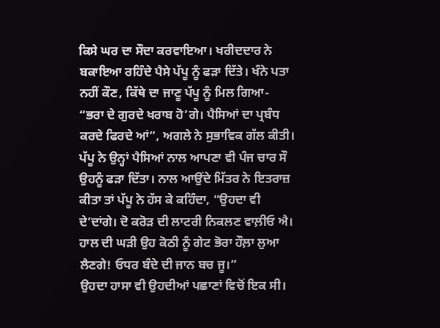ਕਿਸੇ ਘਰ ਦਾ ਸੌਦਾ ਕਰਵਾਇਆ। ਖਰੀਦਦਾਰ ਨੇ ਬਕਾਇਆ ਰਹਿੰਦੇ ਪੈਸੇ ਪੱਪੂ ਨੂੰ ਫੜਾ ਦਿੱਤੇ। ਖੰਨੇ ਪਤਾ ਨਹੀਂ ਕੌਣ, ਕਿੱਥੇ ਦਾ ਜਾਣੂ ਪੱਪੂ ਨੂੰ ਮਿਲ ਗਿਆ- “ਭਰਾ ਦੇ ਗੁਰਦੇ ਖਰਾਬ ਹੋ’ਗੇ। ਪੈਸਿਆਂ ਦਾ ਪ੍ਰਬੰਧ ਕਰਦੇ ਫਿਰਦੇ ਆਂ”, ਅਗਲੇ ਨੇ ਸੁਭਾਵਿਕ ਗੱਲ ਕੀਤੀ। ਪੱਪੂ ਨੇ ਉਨ੍ਹਾਂ ਪੈਸਿਆਂ ਨਾਲ ਆਪਣਾ ਵੀ ਪੰਜ ਚਾਰ ਸੌ ਉਹਨੂੰ ਫੜਾ ਦਿੱਤਾ। ਨਾਲ ਆਉਂਦੇ ਮਿੱਤਰ ਨੇ ਇਤਰਾਜ਼ ਕੀਤਾ ਤਾਂ ਪੱਪੂ ਨੇ ਹੱਸ ਕੇ ਕਹਿੰਦਾ, “ਉਹਦਾ ਵੀ ਦੇ’ਦਾਂਗੇ। ਦੋ ਕਰੋੜ ਦੀ ਲਾਟਰੀ ਨਿਕਲਣ ਵਾਲ਼ੀਓ ਐ। ਹਾਲ ਦੀ ਘੜੀ ਉਹ ਕੋਠੀ ਨੂੰ ਗੇਟ ਭੋਰਾ ਹੌਲ਼ਾ ਲੁਆ ਲੈਣਗੇ! ਓਧਰ ਬੰਦੇ ਦੀ ਜਾਨ ਬਚ ਜੂ।”
ਉਹਦਾ ਹਾਸਾ ਵੀ ਉਹਦੀਆਂ ਪਛਾਣਾਂ ਵਿਚੋਂ ਇਕ ਸੀ।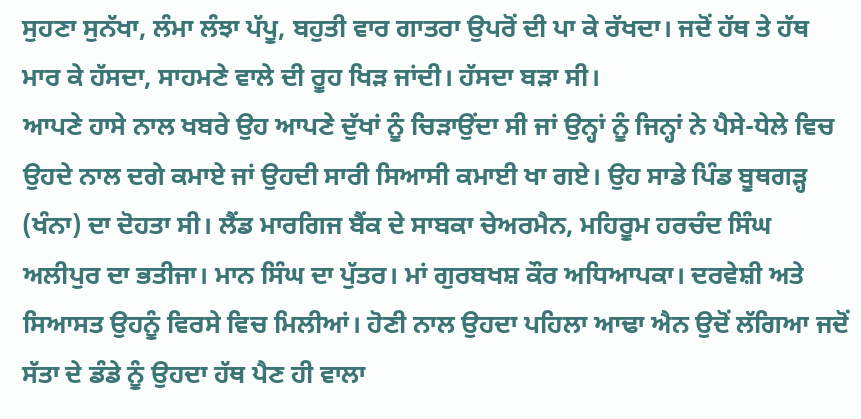ਸੁਹਣਾ ਸੁਨੱਖਾ, ਲੰਮਾ ਲੰਝਾ ਪੱਪੂ, ਬਹੁਤੀ ਵਾਰ ਗਾਤਰਾ ਉਪਰੋਂ ਦੀ ਪਾ ਕੇ ਰੱਖਦਾ। ਜਦੋਂ ਹੱਥ ਤੇ ਹੱਥ ਮਾਰ ਕੇ ਹੱਸਦਾ, ਸਾਹਮਣੇ ਵਾਲੇ ਦੀ ਰੂਹ ਖਿੜ ਜਾਂਦੀ। ਹੱਸਦਾ ਬੜਾ ਸੀ।
ਆਪਣੇ ਹਾਸੇ ਨਾਲ ਖਬਰੇ ਉਹ ਆਪਣੇ ਦੁੱਖਾਂ ਨੂੰ ਚਿੜਾਉਂਦਾ ਸੀ ਜਾਂ ਉਨ੍ਹਾਂ ਨੂੰ ਜਿਨ੍ਹਾਂ ਨੇ ਪੈਸੇ-ਧੇਲੇ ਵਿਚ ਉਹਦੇ ਨਾਲ ਦਗੇ ਕਮਾਏ ਜਾਂ ਉਹਦੀ ਸਾਰੀ ਸਿਆਸੀ ਕਮਾਈ ਖਾ ਗਏ। ਉਹ ਸਾਡੇ ਪਿੰਡ ਬੂਥਗੜ੍ਹ (ਖੰਨਾ) ਦਾ ਦੋਹਤਾ ਸੀ। ਲੈਂਡ ਮਾਰਗਿਜ ਬੈਂਕ ਦੇ ਸਾਬਕਾ ਚੇਅਰਮੈਨ, ਮਹਿਰੂਮ ਹਰਚੰਦ ਸਿੰਘ ਅਲੀਪੁਰ ਦਾ ਭਤੀਜਾ। ਮਾਨ ਸਿੰਘ ਦਾ ਪੁੱਤਰ। ਮਾਂ ਗੁਰਬਖਸ਼ ਕੌਰ ਅਧਿਆਪਕਾ। ਦਰਵੇਸ਼ੀ ਅਤੇ ਸਿਆਸਤ ਉਹਨੂੰ ਵਿਰਸੇ ਵਿਚ ਮਿਲੀਆਂ। ਹੋਣੀ ਨਾਲ ਉਹਦਾ ਪਹਿਲਾ ਆਢਾ ਐਨ ਉਦੋਂ ਲੱਗਿਆ ਜਦੋਂ ਸੱਤਾ ਦੇ ਡੰਡੇ ਨੂੰ ਉਹਦਾ ਹੱਥ ਪੈਣ ਹੀ ਵਾਲਾ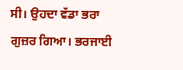ਸੀ। ਉਹਦਾ ਵੱਡਾ ਭਰਾ ਗੁਜ਼ਰ ਗਿਆ। ਭਰਜਾਈ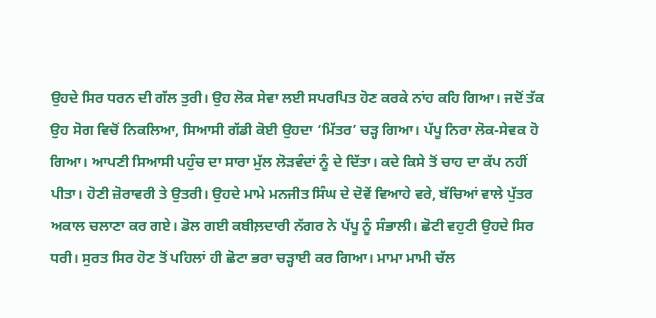ਉਹਦੇ ਸਿਰ ਧਰਨ ਦੀ ਗੱਲ ਤੁਰੀ। ਉਹ ਲੋਕ ਸੇਵਾ ਲਈ ਸਪਰਪਿਤ ਹੋਣ ਕਰਕੇ ਨਾਂਹ ਕਹਿ ਗਿਆ। ਜਦੋਂ ਤੱਕ ਉਹ ਸੋਗ ਵਿਚੋਂ ਨਿਕਲਿਆ, ਸਿਆਸੀ ਗੱਡੀ ਕੋਈ ਉਹਦਾ ‘ਮਿੱਤਰ’ ਚੜ੍ਹ ਗਿਆ। ਪੱਪੂ ਨਿਰਾ ਲੋਕ-ਸੇਵਕ ਹੋ ਗਿਆ। ਆਪਣੀ ਸਿਆਸੀ ਪਹੁੰਚ ਦਾ ਸਾਰਾ ਮੁੱਲ ਲੋੜਵੰਦਾਂ ਨੂੰ ਦੇ ਦਿੱਤਾ। ਕਦੇ ਕਿਸੇ ਤੋਂ ਚਾਹ ਦਾ ਕੱਪ ਨਹੀਂ ਪੀਤਾ। ਹੋਣੀ ਜ਼ੋਰਾਵਰੀ ਤੇ ਉਤਰੀ। ਉਹਦੇ ਮਾਮੇ ਮਨਜੀਤ ਸਿੰਘ ਦੇ ਦੋਵੇਂ ਵਿਆਹੇ ਵਰੇ, ਬੱਚਿਆਂ ਵਾਲੇ ਪੁੱਤਰ ਅਕਾਲ ਚਲਾਣਾ ਕਰ ਗਏ। ਡੋਲ ਗਈ ਕਬੀਲ਼ਦਾਰੀ ਨੱਗਰ ਨੇ ਪੱਪੂ ਨੂੰ ਸੰਭਾਲੀ। ਛੋਟੀ ਵਹੁਟੀ ਉਹਦੇ ਸਿਰ ਧਰੀ। ਸੁਰਤ ਸਿਰ ਹੋਣ ਤੋਂ ਪਹਿਲਾਂ ਹੀ ਛੋਟਾ ਭਰਾ ਚੜ੍ਹਾਈ ਕਰ ਗਿਆ। ਮਾਮਾ ਮਾਮੀ ਚੱਲ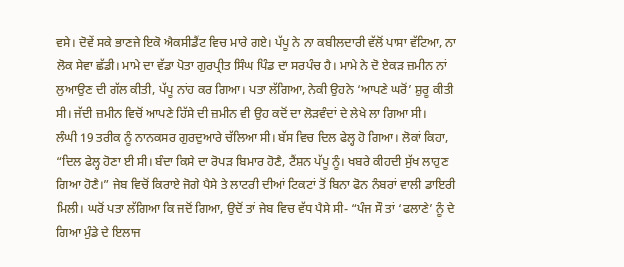ਵਸੇ। ਦੋਵੇਂ ਸਕੇ ਭਾਣਜੇ ਇਕੋ ਐਕਸੀਡੈਂਟ ਵਿਚ ਮਾਰੇ ਗਏ। ਪੱਪੂ ਨੇ ਨਾ ਕਬੀਲਦਾਰੀ ਵੱਲੋਂ ਪਾਸਾ ਵੱਟਿਆ, ਨਾ ਲੋਕ ਸੇਵਾ ਛੱਡੀ। ਮਾਮੇ ਦਾ ਵੱਡਾ ਪੋਤਾ ਗੁਰਪ੍ਰੀਤ ਸਿੰਘ ਪਿੰਡ ਦਾ ਸਰਪੰਚ ਹੈ। ਮਾਮੇ ਨੇ ਦੋ ਏਕੜ ਜ਼ਮੀਨ ਨਾਂ ਲੁਆਉਣ ਦੀ ਗੱਲ ਕੀਤੀ, ਪੱਪੂ ਨਾਂਹ ਕਰ ਗਿਆ। ਪਤਾ ਲੱਗਿਆ, ਨੇਕੀ ਉਹਨੇ ‘ਆਪਣੇ ਘਰੋਂ’ ਸ਼ੁਰੂ ਕੀਤੀ ਸੀ। ਜੱਦੀ ਜ਼ਮੀਨ ਵਿਚੋਂ ਆਪਣੇ ਹਿੱਸੇ ਦੀ ਜ਼ਮੀਨ ਵੀ ਉਹ ਕਦੋਂ ਦਾ ਲੋੜਵੰਦਾਂ ਦੇ ਲੇਖੇ ਲਾ ਗਿਆ ਸੀ।
ਲੰਘੀ 19 ਤਰੀਕ ਨੂੰ ਨਾਨਕਸਰ ਗੁਰਦੁਆਰੇ ਚੱਲਿਆ ਸੀ। ਬੱਸ ਵਿਚ ਦਿਲ ਫੇਲ੍ਹ ਹੋ ਗਿਆ। ਲੋਕਾਂ ਕਿਹਾ, “ਦਿਲ ਫੇਲ੍ਹ ਹੋਣਾ ਈ ਸੀ। ਬੰਦਾ ਕਿਸੇ ਦਾ ਰੋਪੜ ਬਿਮਾਰ ਹੋਣੈ, ਟੈਂਸ਼ਨ ਪੱਪੂ ਨੂੰ। ਖਬਰੇ ਕੀਹਦੀ ਸੁੱਖ ਲਾਹੁਣ ਗਿਆ ਹੋਣੈ।” ਜੇਬ ਵਿਚੋਂ ਕਿਰਾਏ ਜੋਗੇ ਪੈਸੇ ਤੇ ਲਾਟਰੀ ਦੀਆਂ ਟਿਕਟਾਂ ਤੋਂ ਬਿਨਾ ਫੋਨ ਨੰਬਰਾਂ ਵਾਲੀ ਡਾਇਰੀ ਮਿਲੀ। ਘਰੋਂ ਪਤਾ ਲੱਗਿਆ ਕਿ ਜਦੋਂ ਗਿਆ, ਉਦੋਂ ਤਾਂ ਜੇਬ ਵਿਚ ਵੱਧ ਪੈਸੇ ਸੀ- “ਪੰਜ ਸੌ ਤਾਂ ‘ਫਲਾਣੇ’ ਨੂੰ ਦੇ ਗਿਆ ਮੁੰਡੇ ਦੇ ਇਲਾਜ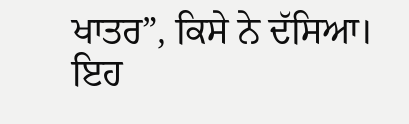ਖਾਤਰ”, ਕਿਸੇ ਨੇ ਦੱਸਿਆ। ਇਹ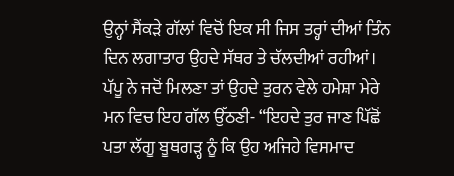ਉਨ੍ਹਾਂ ਸੈਂਕੜੇ ਗੱਲਾਂ ਵਿਚੋਂ ਇਕ ਸੀ ਜਿਸ ਤਰ੍ਹਾਂ ਦੀਆਂ ਤਿੰਨ ਦਿਨ ਲਗਾਤਾਰ ਉਹਦੇ ਸੱਥਰ ਤੇ ਚੱਲਦੀਆਂ ਰਹੀਆਂ। ਪੱਪੂ ਨੇ ਜਦੋਂ ਮਿਲਣਾ ਤਾਂ ਉਹਦੇ ਤੁਰਨ ਵੇਲੇ ਹਮੇਸ਼ਾ ਮੇਰੇ ਮਨ ਵਿਚ ਇਹ ਗੱਲ ਉੱਠਣੀ- “ਇਹਦੇ ਤੁਰ ਜਾਣ ਪਿੱਛੋਂ ਪਤਾ ਲੱਗੂ ਬੂਥਗੜ੍ਹ ਨੂੰ ਕਿ ਉਹ ਅਜਿਹੇ ਵਿਸਮਾਦ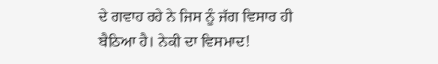ਦੇ ਗਵਾਹ ਰਹੇ ਨੇ ਜਿਸ ਨੂੰ ਜੱਗ ਵਿਸਾਰ ਹੀ ਬੈਠਿਆ ਹੈ। ਨੇਕੀ ਦਾ ਵਿਸਮਾਦ!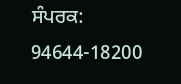ਸੰਪਰਕ: 94644-18200